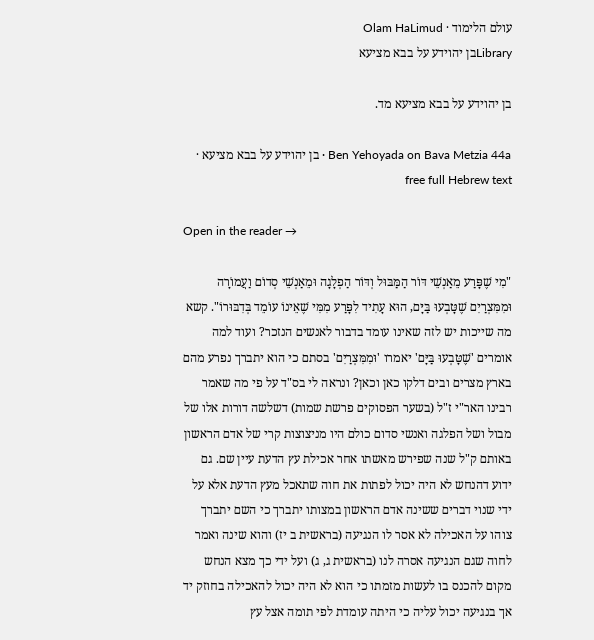עולם הלימוד · Olam HaLimud
Libraryבן יהוידע על בבא מציעא

בן יהוידע על בבא מציעא מד.

Ben Yehoyada on Bava Metzia 44a · בן יהוידע על בבא מציעא · free full Hebrew text

Open in the reader →

"מִי שֶׁפָּרַע מֵאַנְשֵׁי דּוֹר הַמַּבּוּל וְדּוֹר הַפְלָגָה וּמֵאַנְשֵׁי סְדוֹם וַעֲמוֹרָה וּמִמִּצְרַיִם שֶׁטָּבְעוּ בַּיָּם, הוּא עָתִיד לִפָּרַע מִמִּי שֶׁאֵינוֹ עוֹמֵד בְּדִבּוּרוֹ". קשא מה שייכות יש לזה שאינו עומד בדבור לאנשים הנזכר? ועוד למה אומרים 'שֶׁטָּבְעוּ בַּיָּם' יאמרו 'וּמִמִּצְרַיִם' בסתם כי הוא יתברך נפרע מהם בארץ מצרים ובים דלקו כאן וכאן? ונראה לי בס"ד על פי מה שאמר רבינו האר"י ז"ל (בשער הפסוקים פרשת שמות) דשלשה דורות אלו של מבול ושל הפלגה ואנשי סדום כולם היו מניצוצות קרי של אדם הראשון באותם ק"ל שנה שפירש מאשתו אחר אכילת עץ הדעת עיין שם. גם ידוע דהנחש לא היה יכול לפתות את חוה שתאכל מעץ הדעת אלא על ידי שנוי דברים ששינה אדם הראשון במצותו יתברך כי השם יתברך צוהו על האכילה לא אסר לו הנגיעה (בראשית ב יז) והוא שינה ואמר לחוה שגם הנגיעה אסרה לנו (בראשית ג, ג) ועל ידי כך מצא הנחש מקום להכנס בו לעשות מזמתו כי הוא לא היה יכול להאכילה בחוזק יד אך בנגיעה יכול עליה כי היתה עומדת לפי תומה אצל עץ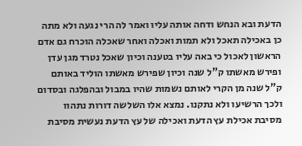הדעת ובא הנחש ודחה אותה עליו ואמר לה הרי נגעה ולא מתה כן באכילה תאכל ולא תמות ואכלה ואחר שאכלה הוכרח גם אדם הראשון לאכול כי באה עליו בטענה וכיון שאכל נטרד מגן עדן ופירש מאשתו ק"ל שנה וכיון שפירש מאשתו הוליד באותם ק"ל שנה מן הקרי לאותם נשמות שהיו במבול ובהפלגה ובסדום ולכך הרשיעו ולא נתקנו. נמצא אלו השלשה דורות נתהוו מסיבת אכילת עץ הדעת ואכילה של עץ הדעת נעשית מסיבת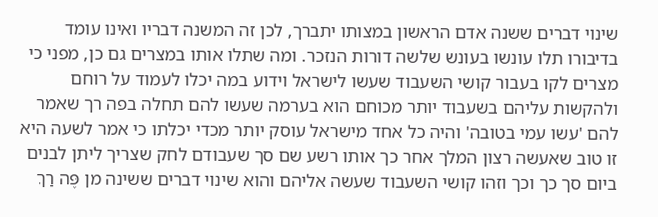שינוי דברים ששנה אדם הראשון במצותו יתברך, לכן זה המשנה דבריו ואינו עומד בדיבורו תלו עונשו בעונש שלשה דורות הנזכר. ומה שתלו אותו במצרים גם כן, מפני כי מצרים לקו בעבור קושי השעבוד שעשו לישראל וידוע במה יכלו לעמוד על רוחם ולהקשות עליהם בשעבוד יותר מכוחם הוא בערמה שעשו להם תחלה בפה רך שאמר להם 'עשו עמי בטובה' והיה כל אחד מישראל עוסק יותר מכדי יכלתו כי אמר לשעה היא זו טוב שאעשה רצון המלך אחר כך אותו רשע שם סך שעבודם לחק שצריך ליתן לבנים ביום סך כך וכך וזהו קושי השעבוד שעשה אליהם והוא שינוי דברים ששינה מן פֶּה רַךְ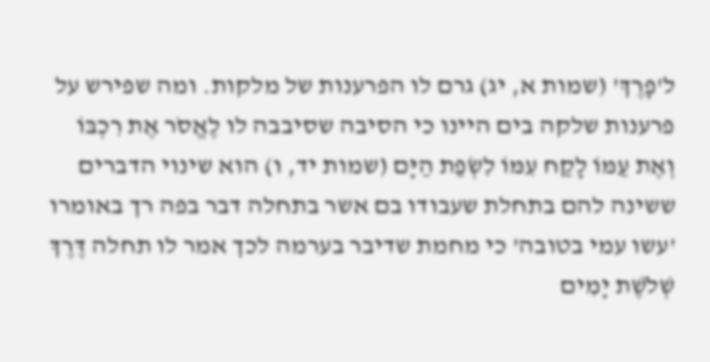ל'פָרֶךְ' (שמות א, יג) גרם לו הפרענות של מלקות. ומה שפירש על פרענות שלקה בים היינו כי הסיבה שסיבבה לו לֶאֱסֹר אֶת רִכְבּוֹ וְאֶת עַמּוֹ לָקַח עִמּוֹ לִשְׂפַת הַיָּם (שמות יד, ו) הוא שינוי הדברים ששינה להם בתחלת שעבודו בם אשר בתחלה דבר בפה רך באומרו 'עשו עמי בטובה' כי מחמת שדיבר בערמה לכך אמר לו תחלה דֶּרֶךְ שְׁלֹשֶׁת יָמִים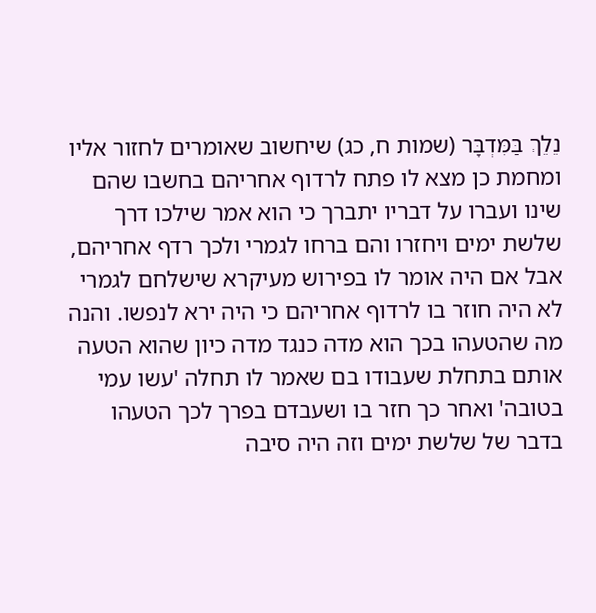נֵלֵךְ בַּמִּדְבָּר (שמות ח, כג) שיחשוב שאומרים לחזור אליו ומחמת כן מצא לו פתח לרדוף אחריהם בחשבו שהם שינו ועברו על דבריו יתברך כי הוא אמר שילכו דרך שלשת ימים ויחזרו והם ברחו לגמרי ולכך רדף אחריהם, אבל אם היה אומר לו בפירוש מעיקרא שישלחם לגמרי לא היה חוזר בו לרדוף אחריהם כי היה ירא לנפשו. והנה מה שהטעהו בכך הוא מדה כנגד מדה כיון שהוא הטעה אותם בתחלת שעבודו בם שאמר לו תחלה 'עשו עמי בטובה' ואחר כך חזר בו ושעבדם בפרך לכך הטעהו בדבר של שלשת ימים וזה היה סיבה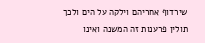שירדוף אחריהם וילקה על הים ולכך תולין פרענות זה המשנה ואינו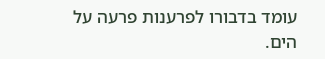עומד בדבורו לפרענות פרעה על הים.